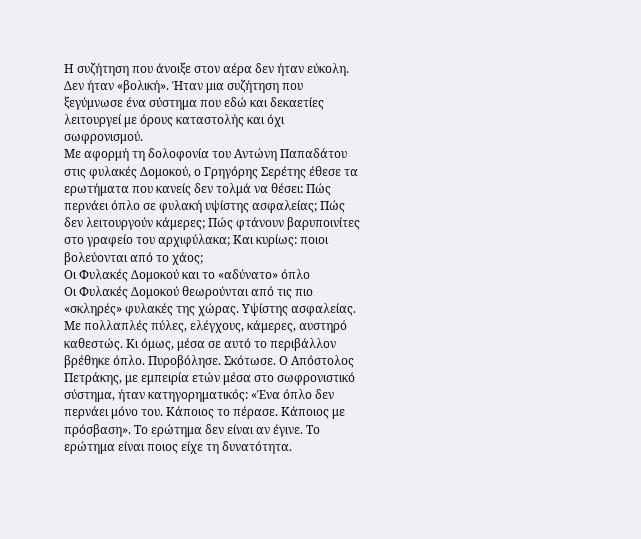Η συζήτηση που άνοιξε στον αέρα δεν ήταν εύκολη. Δεν ήταν «βολική». Ήταν μια συζήτηση που ξεγύμνωσε ένα σύστημα που εδώ και δεκαετίες λειτουργεί με όρους καταστολής και όχι σωφρονισμού.
Με αφορμή τη δολοφονία του Αντώνη Παπαδάτου στις φυλακές Δομοκού, ο Γρηγόρης Σερέτης έθεσε τα ερωτήματα που κανείς δεν τολμά να θέσει: Πώς περνάει όπλο σε φυλακή υψίστης ασφαλείας; Πώς δεν λειτουργούν κάμερες; Πώς φτάνουν βαρυποινίτες στο γραφείο του αρχιφύλακα; Και κυρίως: ποιοι βολεύονται από το χάος;
Οι Φυλακές Δομοκού και το «αδύνατο» όπλο
Οι Φυλακές Δομοκού θεωρούνται από τις πιο «σκληρές» φυλακές της χώρας. Υψίστης ασφαλείας. Με πολλαπλές πύλες, ελέγχους, κάμερες, αυστηρό καθεστώς. Κι όμως, μέσα σε αυτό το περιβάλλον βρέθηκε όπλο. Πυροβόλησε. Σκότωσε. Ο Απόστολος Πετράκης, με εμπειρία ετών μέσα στο σωφρονιστικό σύστημα, ήταν κατηγορηματικός: «Ένα όπλο δεν περνάει μόνο του. Κάποιος το πέρασε. Κάποιος με πρόσβαση». Το ερώτημα δεν είναι αν έγινε. Το ερώτημα είναι ποιος είχε τη δυνατότητα.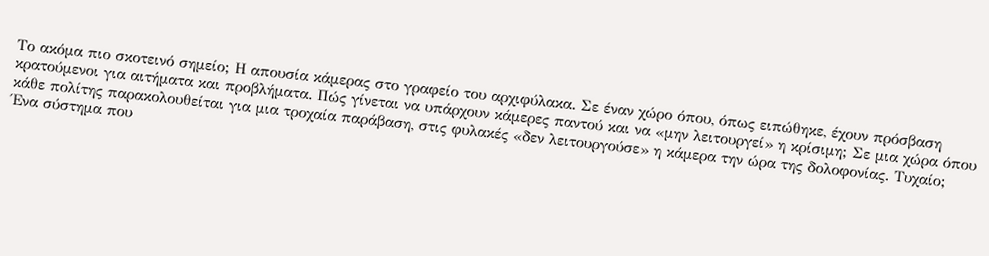Το ακόμα πιο σκοτεινό σημείο; Η απουσία κάμερας στο γραφείο του αρχιφύλακα. Σε έναν χώρο όπου, όπως ειπώθηκε, έχουν πρόσβαση κρατούμενοι για αιτήματα και προβλήματα. Πώς γίνεται να υπάρχουν κάμερες παντού και να «μην λειτουργεί» η κρίσιμη; Σε μια χώρα όπου κάθε πολίτης παρακολουθείται για μια τροχαία παράβαση, στις φυλακές «δεν λειτουργούσε» η κάμερα την ώρα της δολοφονίας. Τυχαίο;
Ένα σύστημα που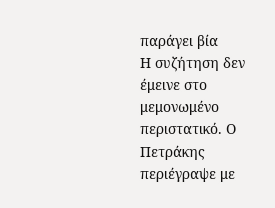παράγει βία
Η συζήτηση δεν έμεινε στο μεμονωμένο περιστατικό. Ο Πετράκης περιέγραψε με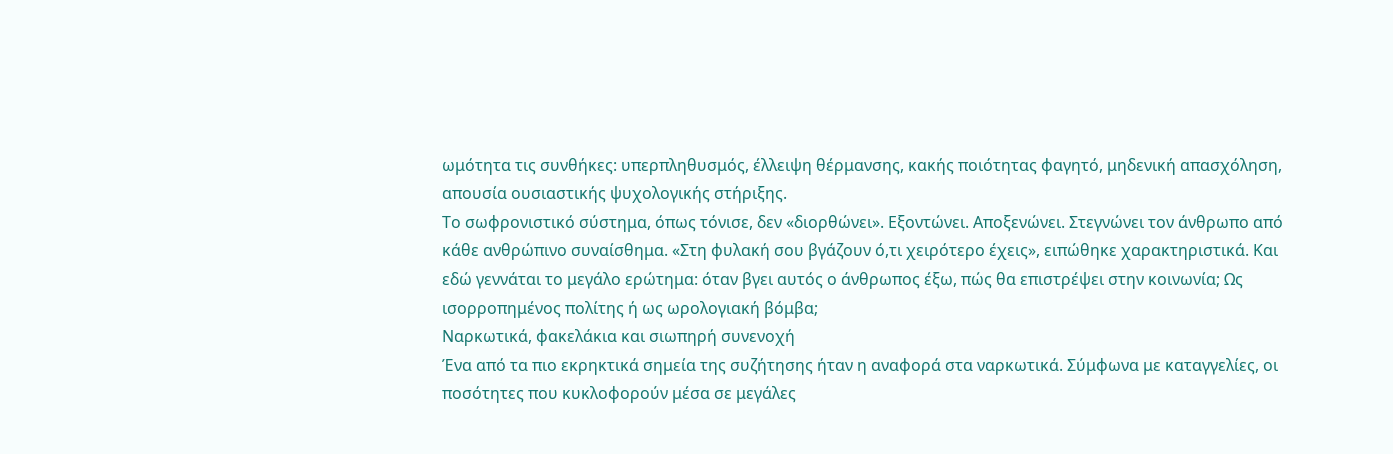ωμότητα τις συνθήκες: υπερπληθυσμός, έλλειψη θέρμανσης, κακής ποιότητας φαγητό, μηδενική απασχόληση, απουσία ουσιαστικής ψυχολογικής στήριξης.
Το σωφρονιστικό σύστημα, όπως τόνισε, δεν «διορθώνει». Εξοντώνει. Αποξενώνει. Στεγνώνει τον άνθρωπο από κάθε ανθρώπινο συναίσθημα. «Στη φυλακή σου βγάζουν ό,τι χειρότερο έχεις», ειπώθηκε χαρακτηριστικά. Και εδώ γεννάται το μεγάλο ερώτημα: όταν βγει αυτός ο άνθρωπος έξω, πώς θα επιστρέψει στην κοινωνία; Ως ισορροπημένος πολίτης ή ως ωρολογιακή βόμβα;
Ναρκωτικά, φακελάκια και σιωπηρή συνενοχή
Ένα από τα πιο εκρηκτικά σημεία της συζήτησης ήταν η αναφορά στα ναρκωτικά. Σύμφωνα με καταγγελίες, οι ποσότητες που κυκλοφορούν μέσα σε μεγάλες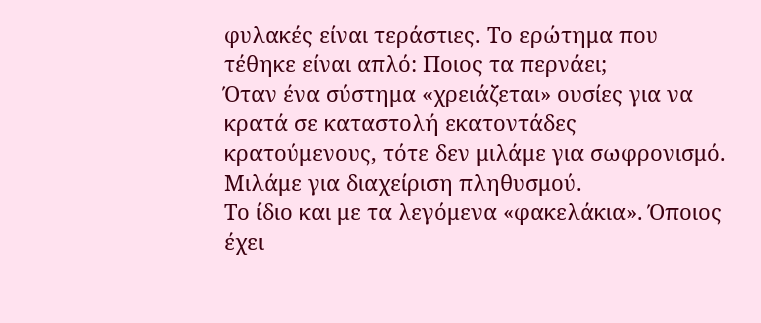φυλακές είναι τεράστιες. Το ερώτημα που τέθηκε είναι απλό: Ποιος τα περνάει;
Όταν ένα σύστημα «χρειάζεται» ουσίες για να κρατά σε καταστολή εκατοντάδες κρατούμενους, τότε δεν μιλάμε για σωφρονισμό. Μιλάμε για διαχείριση πληθυσμού.
Το ίδιο και με τα λεγόμενα «φακελάκια». Όποιος έχει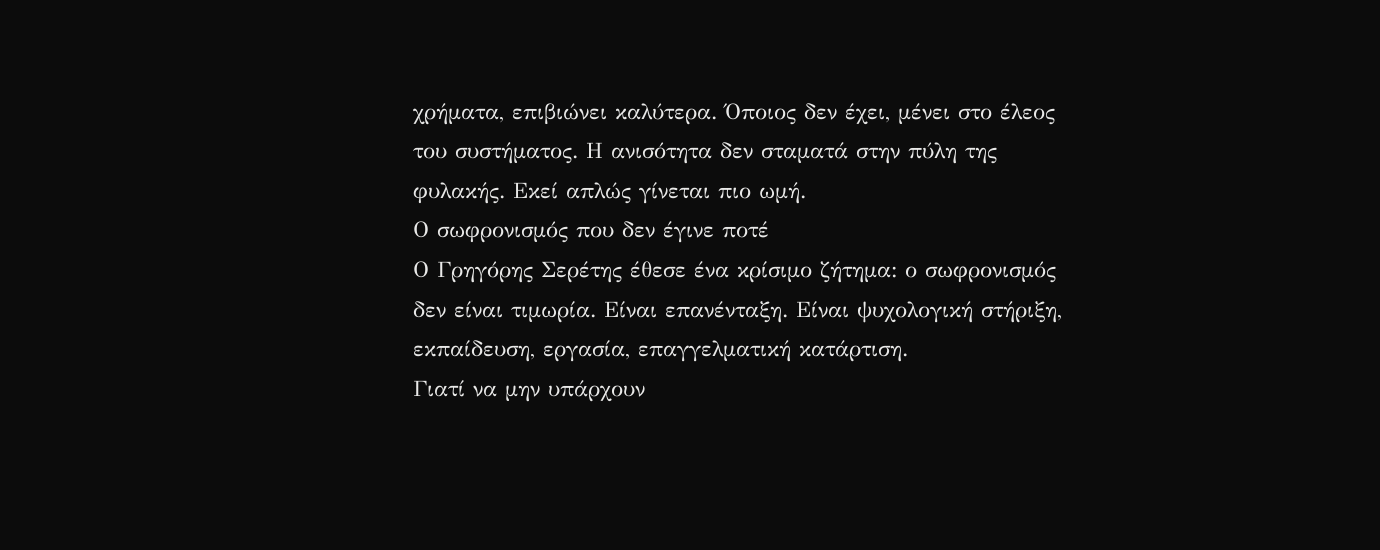χρήματα, επιβιώνει καλύτερα. Όποιος δεν έχει, μένει στο έλεος του συστήματος. Η ανισότητα δεν σταματά στην πύλη της φυλακής. Εκεί απλώς γίνεται πιο ωμή.
Ο σωφρονισμός που δεν έγινε ποτέ
Ο Γρηγόρης Σερέτης έθεσε ένα κρίσιμο ζήτημα: ο σωφρονισμός δεν είναι τιμωρία. Είναι επανένταξη. Είναι ψυχολογική στήριξη, εκπαίδευση, εργασία, επαγγελματική κατάρτιση.
Γιατί να μην υπάρχουν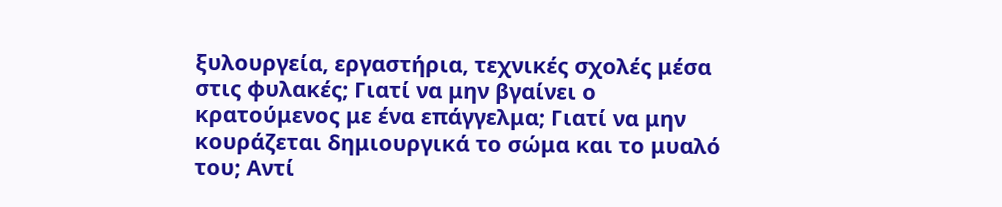ξυλουργεία, εργαστήρια, τεχνικές σχολές μέσα στις φυλακές; Γιατί να μην βγαίνει ο κρατούμενος με ένα επάγγελμα; Γιατί να μην κουράζεται δημιουργικά το σώμα και το μυαλό του; Αντί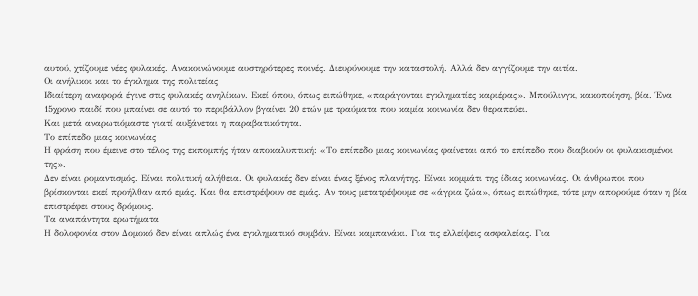αυτού, χτίζουμε νέες φυλακές. Ανακοινώνουμε αυστηρότερες ποινές. Διευρύνουμε την καταστολή. Αλλά δεν αγγίζουμε την αιτία.
Οι ανήλικοι και το έγκλημα της πολιτείας
Ιδιαίτερη αναφορά έγινε στις φυλακές ανηλίκων. Εκεί όπου, όπως ειπώθηκε, «παράγονται εγκληματίες καριέρας». Μπούλινγκ, κακοποίηση, βία. Ένα 15χρονο παιδί που μπαίνει σε αυτό το περιβάλλον βγαίνει 20 ετών με τραύματα που καμία κοινωνία δεν θεραπεύει.
Και μετά αναρωτιόμαστε γιατί αυξάνεται η παραβατικότητα.
Το επίπεδο μιας κοινωνίας
Η φράση που έμεινε στο τέλος της εκπομπής ήταν αποκαλυπτική: «Το επίπεδο μιας κοινωνίας φαίνεται από το επίπεδο που διαβιούν οι φυλακισμένοι της».
Δεν είναι ρομαντισμός. Είναι πολιτική αλήθεια. Οι φυλακές δεν είναι ένας ξένος πλανήτης. Είναι κομμάτι της ίδιας κοινωνίας. Οι άνθρωποι που βρίσκονται εκεί προήλθαν από εμάς. Και θα επιστρέψουν σε εμάς. Αν τους μετατρέψουμε σε «άγρια ζώα», όπως ειπώθηκε, τότε μην απορούμε όταν η βία επιστρέφει στους δρόμους.
Τα αναπάντητα ερωτήματα
Η δολοφονία στον Δομοκό δεν είναι απλώς ένα εγκληματικό συμβάν. Είναι καμπανάκι. Για τις ελλείψεις ασφαλείας. Για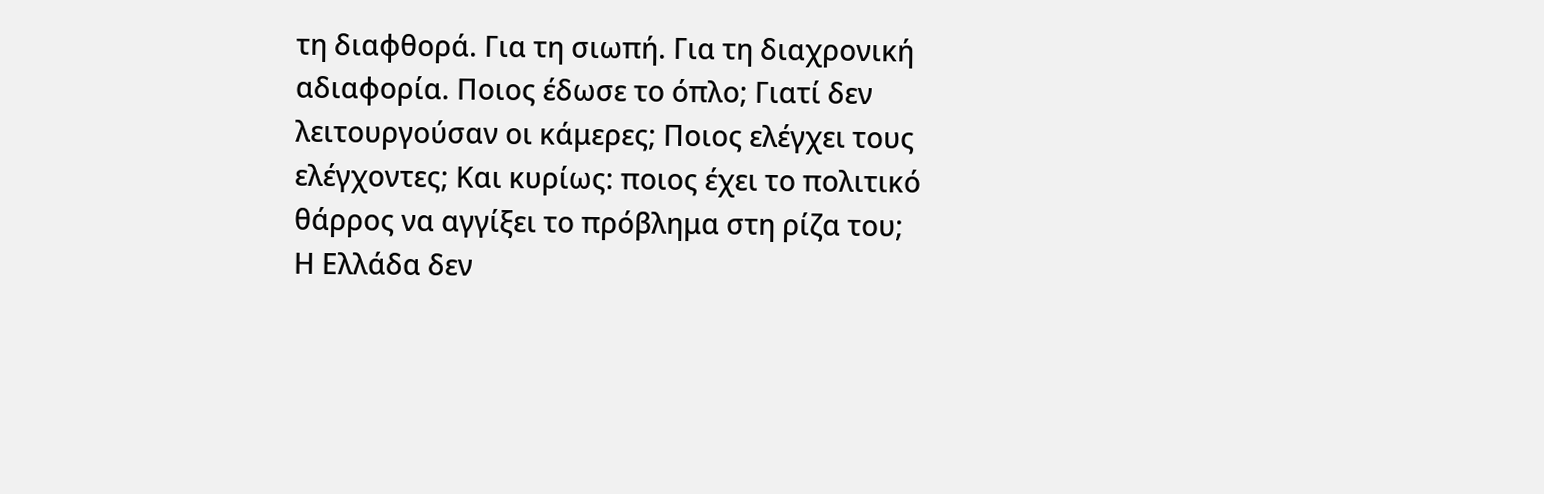τη διαφθορά. Για τη σιωπή. Για τη διαχρονική αδιαφορία. Ποιος έδωσε το όπλο; Γιατί δεν λειτουργούσαν οι κάμερες; Ποιος ελέγχει τους ελέγχοντες; Και κυρίως: ποιος έχει το πολιτικό θάρρος να αγγίξει το πρόβλημα στη ρίζα του;
Η Ελλάδα δεν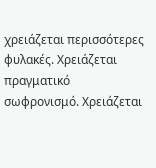χρειάζεται περισσότερες φυλακές. Χρειάζεται πραγματικό σωφρονισμό. Χρειάζεται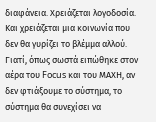διαφάνεια. Χρειάζεται λογοδοσία. Και χρειάζεται μια κοινωνία που δεν θα γυρίζει το βλέμμα αλλού. Γιατί, όπως σωστά ειπώθηκε στον αέρα του Focus και του ΜΑΧΗ, αν δεν φτιάξουμε το σύστημα, το σύστημα θα συνεχίσει να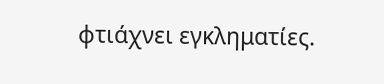φτιάχνει εγκληματίες.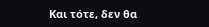Και τότε, δεν θα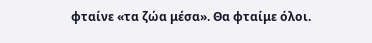φταίνε «τα ζώα μέσα». Θα φταίμε όλοι.